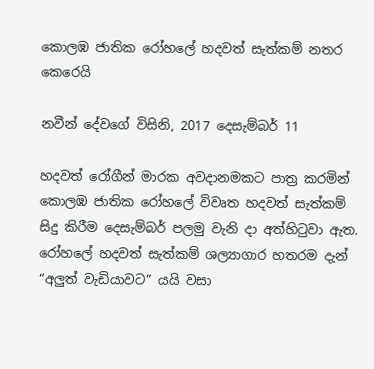කොලඹ ජාතික රෝහලේ හදවත් සැත්කම් නතර කෙරෙයි

නවීන් දේවගේ විසිනි, 2017 දෙසැම්බර් 11

හදවත් රෝගීන් මාරක අවදානමකට පාත්‍ර කරමින් කොලඹ ජාතික රෝහලේ විවෘත හදවත් සැත්කම් සිදු කිරීම දෙසැම්බර් පලමු වැනි දා අත්හිටුවා ඇත. රෝහලේ හදවත් සැත්කම් ශල්‍යාගාර හතරම දැන් “අලුත් වැඩියාවට” යයි වසා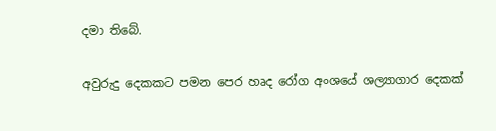දමා තිබේ.

අවුරුදු දෙකකට පමන පෙර හෘද රෝග අංශයේ ශල්‍යාගාර දෙකක්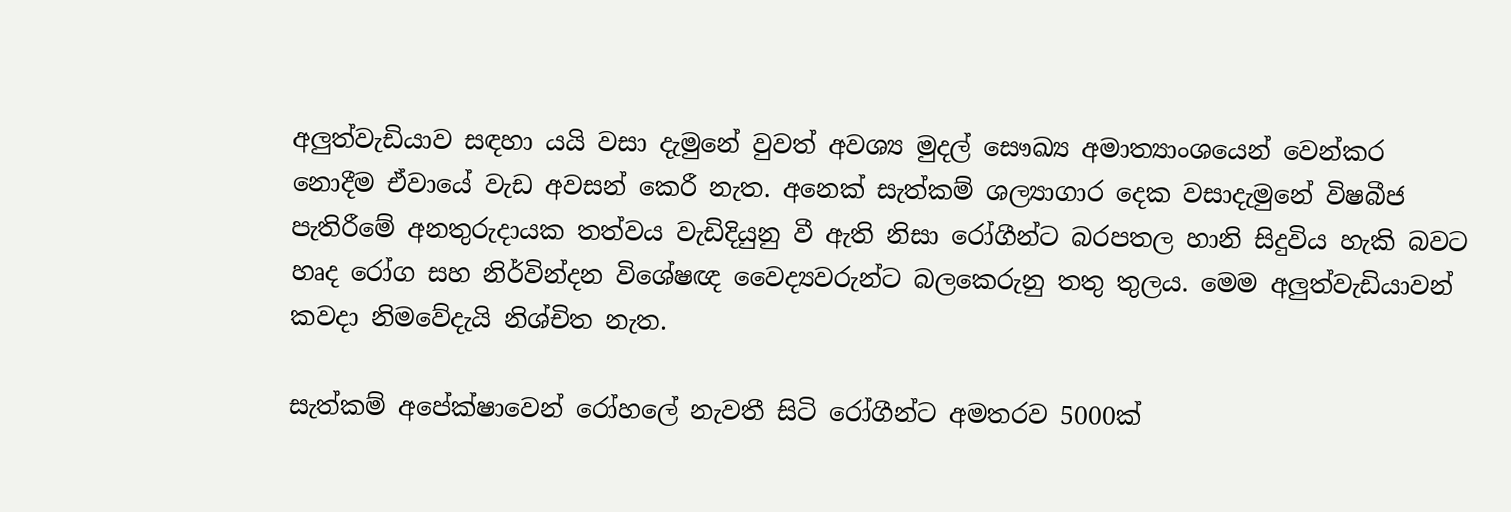අලුත්වැඩියාව සඳහා යයි වසා දැමුනේ වුවත් අවශ්‍ය මුදල් සෞඛ්‍ය අමාත්‍යාංශයෙන් වෙන්කර නොදීම ඒවායේ වැඩ අවසන් කෙරී නැත. අනෙක් සැත්කම් ශල්‍යාගාර දෙක වසාදැමුනේ විෂබීජ පැතිරීමේ අනතුරුදායක තත්වය වැඩිදියුනු වී ඇති නිසා රෝගීන්ට බරපතල හානි සිදුවිය හැකි බවට හෘද රෝග සහ නිර්වින්දන විශේෂඥ වෛද්‍යවරුන්ට බලකෙරුනු තතු තුලය. මෙම අලුත්වැඩියාවන් කවදා නිමවේදැයි නිශ්චිත නැත.

සැත්කම් අපේක්ෂාවෙන් රෝහලේ නැවතී සිටි රෝගීන්ට අමතරව 5000ක්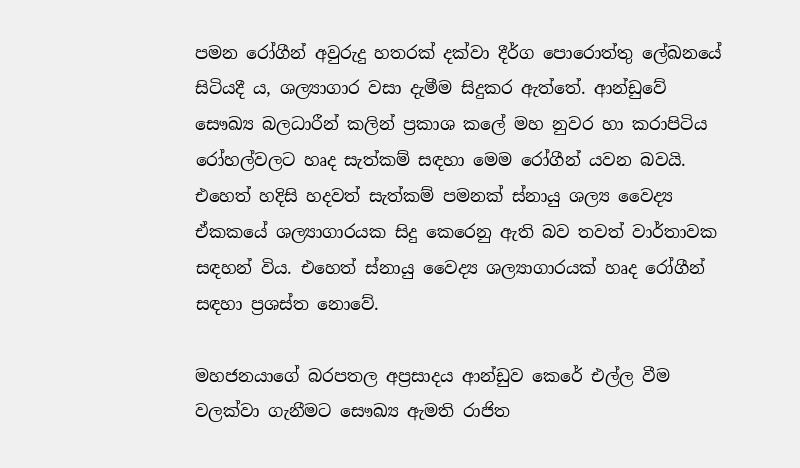පමන රෝගීන් අවුරුදු හතරක් දක්වා දීර්ග පොරොත්තු ලේඛනයේ සිටියදී ය, ශල්‍යාගාර වසා දැමීම සිදුකර ඇත්තේ. ආන්ඩුවේ සෞඛ්‍ය බලධාරීන් කලින් ප්‍රකාශ කලේ මහ නුවර හා කරාපිටිය රෝහල්වලට හෘද සැත්කම් සඳහා මෙම රෝගීන් යවන බවයි. එහෙත් හදිසි හදවත් සැත්කම් පමනක් ස්නායු ශල්‍ය වෛද්‍ය ඒකකයේ ශල්‍යාගාරයක සිදු කෙරෙනු ඇති බව තවත් වාර්තාවක සඳහන් විය. එහෙත් ස්නායු වෛද්‍ය ශල්‍යාගාරයක් හෘද රෝගීන් සඳහා ප්‍රශස්ත නොවේ.

මහජනයාගේ බරපතල අප්‍රසාදය ආන්ඩුව කෙරේ එල්ල වීම වලක්වා ගැනීමට සෞඛ්‍ය ඇමති රාජිත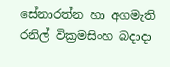සේනාරත්න හා අගමැති රනිල් වික්‍රමසිංහ බදාදා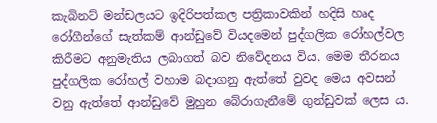කැබිනට් මන්ඩලයට ඉදිරිපත්කල පත්‍රිකාවකින් හදිසි හෘද රෝගීන්ගේ සැත්කම් ආන්ඩුවේ වියදමෙන් පුද්ගලික රෝහල්වල කිරීමට අනුමැතිය ලබාගත් බව නිවේදනය විය. මෙම තීරනය පුද්ගලික රෝහල් වහාම බදාගනු ඇත්තේ වුවද මෙය අවසන් වනු ඇත්තේ ආන්ඩුවේ මුහුන බේරාගැනීමේ ගුන්ඩුවක් ලෙස ය.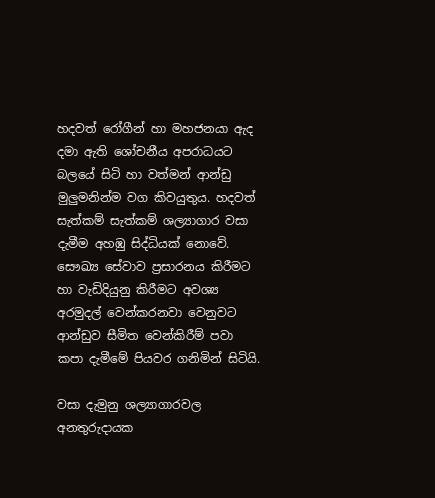හදවත් රෝගීන් හා මහජනයා ඇද දමා ඇති ශෝචනීය අපරාධයට බලයේ සිටි හා වත්මන් ආන්ඩු මුලුමනින්ම වග කිවයුතුය. හදවත් සැත්කම් සැත්කම් ශල්‍යාගාර වසා දැමීම අහඹු සිද්ධියක් නොවේ. සෞඛ්‍ය සේවාව ප්‍රසාරනය කිරීමට හා වැඩිදියුනු කිරීමට අවශ්‍ය අරමුදල් වෙන්කරනවා වෙනුවට ආන්ඩුව සීමිත වෙන්කිරීම් පවා කපා දැමීමේ පියවර ගනිමින් සිටියි.

වසා දැමුනු ශල්‍යාගාරවල අනතුරුදායක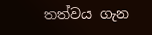තත්වය ගැන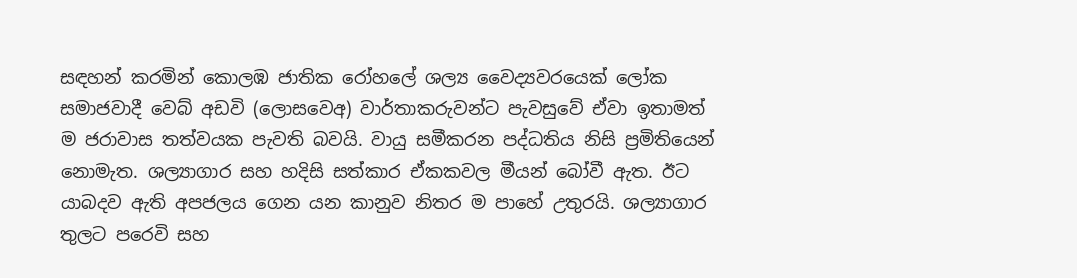සඳහන් කරමින් කොලඹ ජාතික රෝහලේ ශල්‍ය වෛද්‍යවරයෙක් ලෝක සමාජවාදී වෙබ් අඩවි (ලොසවෙඅ) වාර්තාකරුවන්ට පැවසුවේ ඒවා ඉතාමත් ම ජරාවාස තත්වයක පැවති බවයි. වායු සමීකරන පද්ධතිය නිසි ප්‍රමිතියෙන් නොමැත. ශල්‍යාගාර සහ හදිසි සත්කාර ඒකකවල මීයන් බෝවී ඇත. ඊට යාබදව ඇති අපජලය ගෙන යන කානුව නිතර ම පාහේ උතුරයි. ශල්‍යාගාර තුලට පරෙවි සහ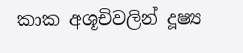කාක අශූචිවලින් දූෂ්‍ය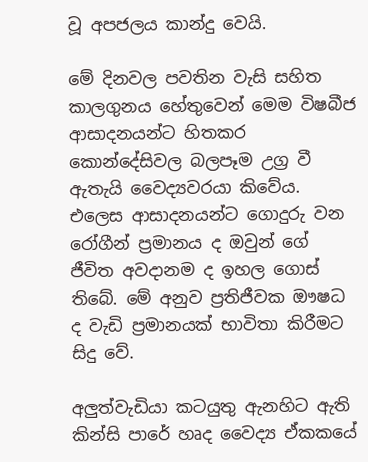වූ අපජලය කාන්දු වෙයි.

මේ දිනවල පවතින වැසි සහිත කාලගුනය හේතුවෙන් මෙම විෂබීජ ආසාදනයන්ට හිතකර කොන්දේසිවල බලපෑම උග්‍ර වී ඇතැයි වෛද්‍යවරයා කිවේය. එලෙස ආසාදනයන්ට ගොදුරු වන රෝගීන් ප්‍රමානය ද ඔවුන් ගේ ජීවිත අවදානම ද ඉහල ගොස් තිබේ. මේ අනුව ප්‍රතිජීවක ඖෂධ ද වැඩි ප්‍රමානයක් භාවිතා කිරීමට සිදු වේ.

අලුත්වැඩියා කටයුතු ඇනහිට ඇති කින්සි පාරේ හෘද වෛද්‍ය ඒකකයේ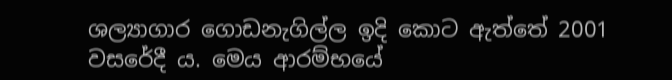ශල්‍යාගාර ගොඩනැගිල්ල ඉදි කොට ඇත්තේ 2001 වසරේදී ය. මෙය ආරම්භයේ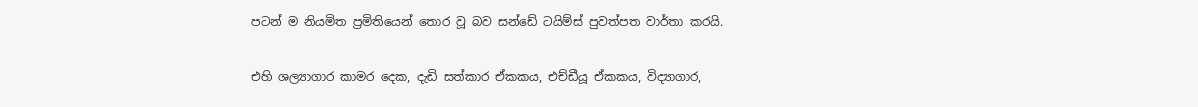පටන් ම නියමිත ප්‍රමිතියෙන් තොර වූ බව සන්ඩේ ටයිම්ස් පුවත්පත වාර්තා කරයි.

එහි ශල්‍යාගාර කාමර දෙක, දැඩි සත්කාර ඒකකය, එච්ඩීයූ ඒකකය, විද්‍යාගාර,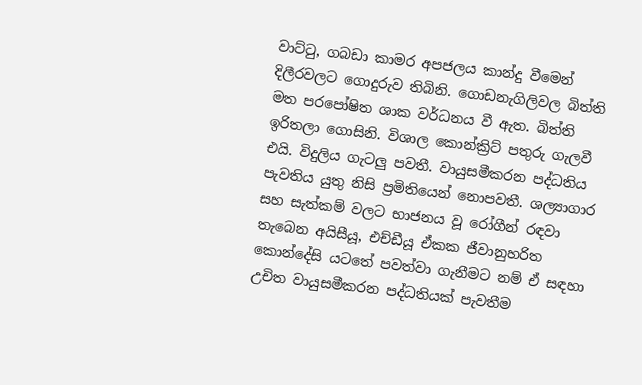වාට්ටු, ගබඩා කාමර අපජලය කාන්දු වීමෙන් දිලීරවලට ගොදුරුව තිබිනි. ගොඩනැගිලිවල බිත්ති මත පරපෝෂිත ශාක වර්ධනය වී ඇත. බිත්ති ඉරිතලා ගොසිනි. විශාල කොන්ක්‍රිට් පතුරු ගැලවී එයි. විදුලිය ගැටලු පවතී. වායුසමීකරන පද්ධතිය පැවතිය යුතු නිසි ප්‍රමිතියෙන් නොපවතී. ශල්‍යාගාර සහ සැත්කම් වලට භාජනය වූ රෝගීන් රඳවා තැබෙන අයිසීයූ, එච්ඩීයූ ඒකක ජීවානුහරිත කොන්දේසි යටතේ පවත්වා ගැනීමට නම් ඒ සඳහා උචිත වායුසමීකරන පද්ධතියක් පැවතීම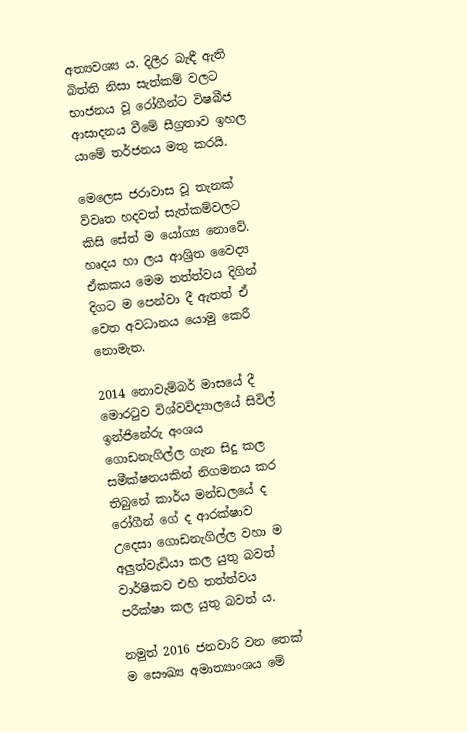අත්‍යවශ්‍ය ය. දිලීර බැඳී ඇති බිත්ති නිසා සැත්කම් වලට භාජනය වූ රෝගීන්ට විෂබීජ ආසාදනය වීමේ සීග්‍රතාව ඉහල යාමේ තර්ජනය මතු කරයි.

මෙලෙස ජරාවාස වූ තැනක් විවෘත හදවත් සැත්කම්වලට කිසි සේත් ම යෝග්‍ය නොවේ. හෘදය හා ලය ආශ්‍රිත වෛද්‍ය ඒකකය මෙම තත්ත්වය දිගින් දිගට ම පෙන්වා දී ඇතත් ඒ වෙත අවධානය යොමු කෙරී නොමැත.

2014 නොවැම්බර් මාසයේ දී මොරටුව විශ්වවිද්‍යාලයේ සිවිල් ඉන්ජිනේරු අංශය ගොඩනැගිල්ල ගැන සිදු කල සමීක්ෂනයකින් නිගමනය කර තිබුනේ කාර්ය මන්ඩලයේ ද රෝගීන් ගේ ද ආරක්ෂාව උදෙසා ගොඩනැගිල්ල වහා ම අලුත්වැඩියා කල යුතු බවත් වාර්ෂිකව එහි තත්ත්වය පරීක්ෂා කල යුතු බවත් ය.

නමුත් 2016 ජනවාරි වන තෙක් ම සෞඛ්‍ය අමාත්‍යාංශය මේ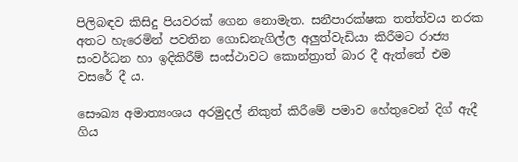පිලිබඳව කිසිදු පියවරක් ගෙන නොමැත. සනීපාරක්ෂක තත්ත්වය නරක අතට හැරෙමින් පවතින ගොඩනැගිල්ල අලුත්වැඩියා කිරීමට රාජ්‍ය සංවර්ධන හා ඉදිකිරීම් සංස්ථාවට කොන්ත්‍රාත් බාර දී ඇත්තේ එම වසරේ දී ය.

සෞඛ්‍ය අමාත්‍යංශය අරමුදල් නිකුත් කිරීමේ පමාව හේතුවෙන් දිග් ඇදී ගිය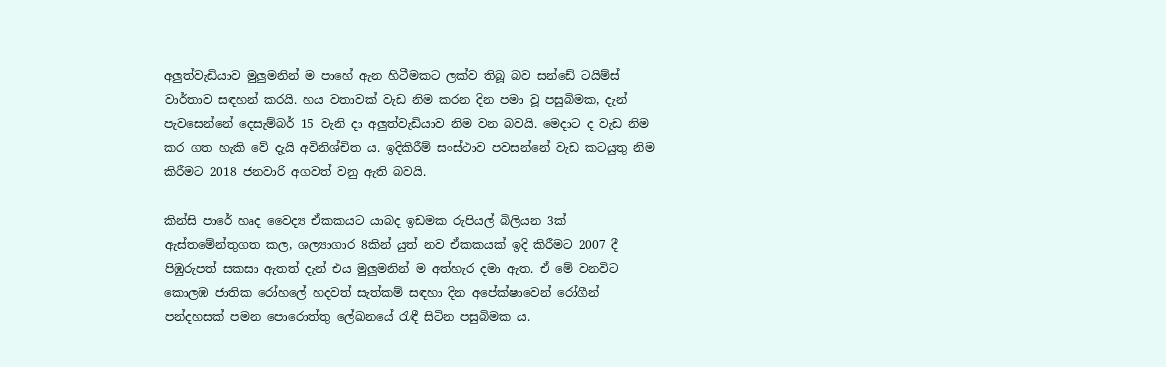අලුත්වැඩියාව මුලුමනින් ම පාහේ ඇන හිටීමකට ලක්ව තිබූ බව සන්ඩේ ටයිම්ස් වාර්තාව සඳහන් කරයි. හය වතාවක් වැඩ නිම කරන දින පමා වූ පසුබිමක, දැන් පැවසෙන්නේ දෙසැම්බර් 15 වැනි දා අලුත්වැඩියාව නිම වන බවයි. මෙදාට ද වැඩ නිම කර ගත හැකි වේ දැයි අවිනිශ්චිත ය. ඉදිකිරීම් සංස්ථාව පවසන්නේ වැඩ කටයුතු නිම කිරීමට 2018 ජනවාරි අගවත් වනු ඇති බවයි.

කින්සි පාරේ හෘද වෛද්‍ය ඒකකයට යාබද ඉඩමක රුපියල් බිලියන 3ක් ඇස්තමේන්තුගත කල, ශල්‍යාගාර 8කින් යුත් නව ඒකකයක් ඉදි කිරීමට 2007 දී පිඹුරුපත් සකසා ඇතත් දැන් එය මුලුමනින් ම අත්හැර දමා ඇත. ඒ මේ වනවිට කොලඹ ජාතික රෝහලේ හදවත් සැත්කම් සඳහා දින අපේක්ෂාවෙන් රෝගීන් පන්දහසක් පමන පොරොත්තු ලේඛනයේ රැඳී සිටින පසුබිමක ය.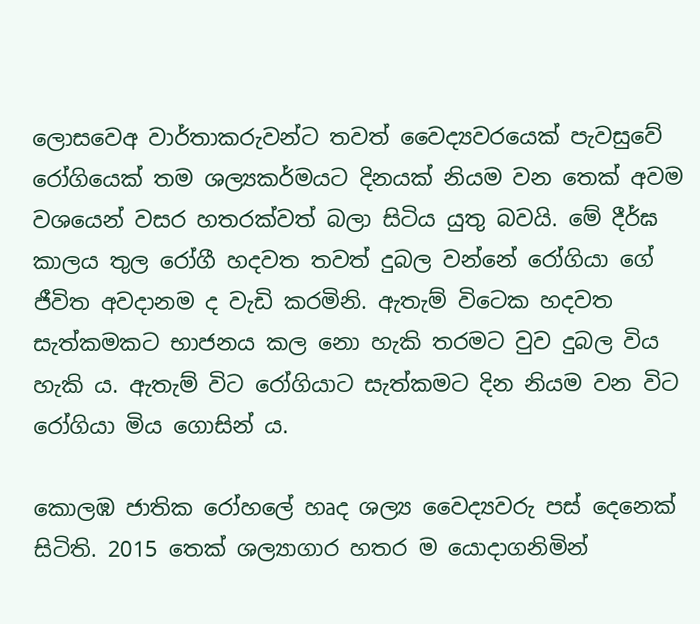ලොසවෙඅ වාර්තාකරුවන්ට තවත් වෛද්‍යවරයෙක් පැවසුවේ රෝගියෙක් තම ශල්‍යකර්මයට දිනයක් නියම වන තෙක් අවම වශයෙන් වසර හතරක්වත් බලා සිටිය යුතු බවයි. මේ දීර්ඝ කාලය තුල රෝගී හදවත තවත් දුබල වන්නේ රෝගියා ගේ ජීවිත අවදානම ද වැඩි කරමිනි. ඇතැම් විටෙක හදවත සැත්කමකට භාජනය කල නො හැකි තරමට වුව දුබල විය හැකි ය. ඇතැම් විට රෝගියාට සැත්කමට දින නියම වන විට රෝගියා මිය ගොසින් ය.

කොලඹ ජාතික රෝහලේ හෘද ශල්‍ය වෛද්‍යවරු පස් දෙනෙක් සිටිති. 2015 තෙක් ශල්‍යාගාර හතර ම යොදාගනිමින්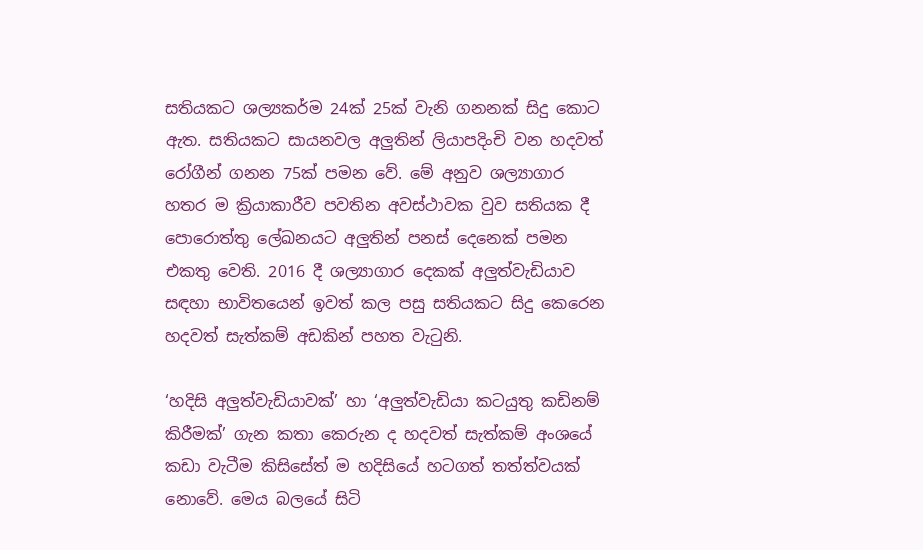සතියකට ශල්‍යකර්ම 24ක් 25ක් වැනි ගනනක් සිදු කොට ඇත. සතියකට සායනවල අලුතින් ලියාපදිංචි වන හදවත් රෝගීන් ගනන 75ක් පමන වේ. මේ අනුව ශල්‍යාගාර හතර ම ක්‍රියාකාරීව පවතින අවස්ථාවක වුව සතියක දී පොරොත්තු ලේඛනයට අලුතින් පනස් දෙනෙක් පමන එකතු වෙති. 2016 දී ශල්‍යාගාර දෙකක් අලුත්වැඩියාව සඳහා භාවිතයෙන් ඉවත් කල පසු සතියකට සිදු කෙරෙන හදවත් සැත්කම් අඩකින් පහත වැටුනි.

‘හදිසි අලුත්වැඩියාවක්’ හා ‘අලුත්වැඩියා කටයුතු කඩිනම් කිරීමක්’ ගැන කතා කෙරුන ද හදවත් සැත්කම් අංශයේ කඩා වැටීම කිසිසේත් ම හදිසියේ හටගත් තත්ත්වයක් නොවේ. මෙය බලයේ සිටි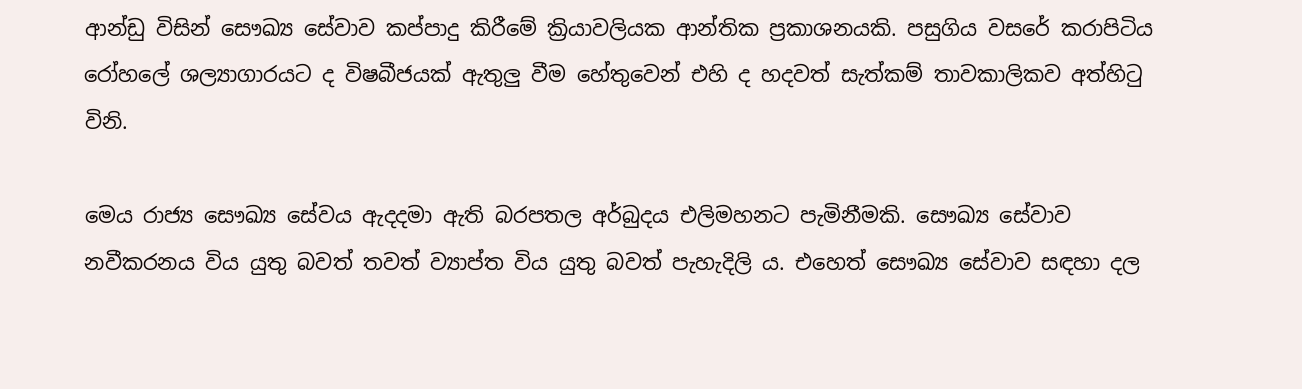ආන්ඩු විසින් සෞඛ්‍ය සේවාව කප්පාදු කිරීමේ ක්‍රියාවලියක ආන්තික ප්‍රකාශනයකි. පසුගිය වසරේ කරාපිටිය රෝහලේ ශල්‍යාගාරයට ද විෂබීජයක් ඇතුලු වීම හේතුවෙන් එහි ද හදවත් සැත්කම් තාවකාලිකව අත්හිටු විනි.

මෙය රාජ්‍ය සෞඛ්‍ය සේවය ඇදදමා ඇති බරපතල අර්බුදය එලිමහනට පැමිනීමකි. සෞඛ්‍ය සේවාව නවීකරනය විය යුතු බවත් තවත් ව්‍යාප්ත විය යුතු බවත් පැහැදිලි ය. එහෙත් සෞඛ්‍ය සේවාව සඳහා දල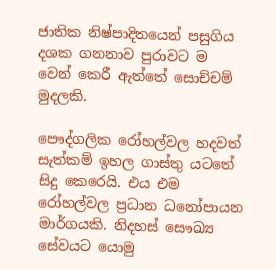ජාතික නිෂ්පාදිතයෙන් පසුගිය දශක ගනනාව පුරාවට ම වෙන් කෙරී ඇත්තේ සොච්චම් මුදලකි.

පෞද්ගලික රෝහල්වල හදවත් සැත්කම් ඉහල ගාස්තු යටතේ සිදු කෙරෙයි. එය එම රෝහල්වල ප්‍රධාන ධනෝපායන මාර්ගයකි. නිදහස් සෞඛ්‍ය සේවයට යොමු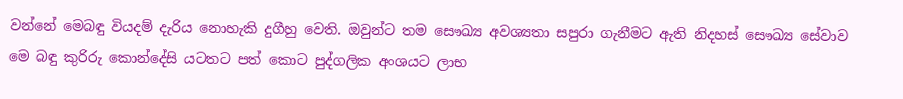වන්නේ මෙබඳු වියදම් දැරිය නොහැකි දුගීහු වෙති. ඔවුන්ට තම සෞඛ්‍ය අවශ්‍යතා සපුරා ගැනීමට ඇති නිදහස් සෞඛ්‍ය සේවාව මෙ බඳු කුරිරු කොන්දේසි යටතට පත් කොට පුද්ගලික අංශයට ලාභ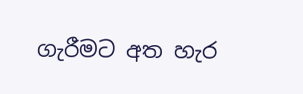ගැරීමට අත හැර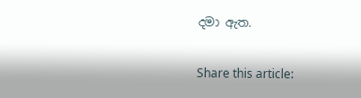දමා ඇත.

Share this article: